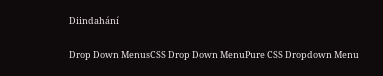Diindahání

Drop Down MenusCSS Drop Down MenuPure CSS Dropdown Menu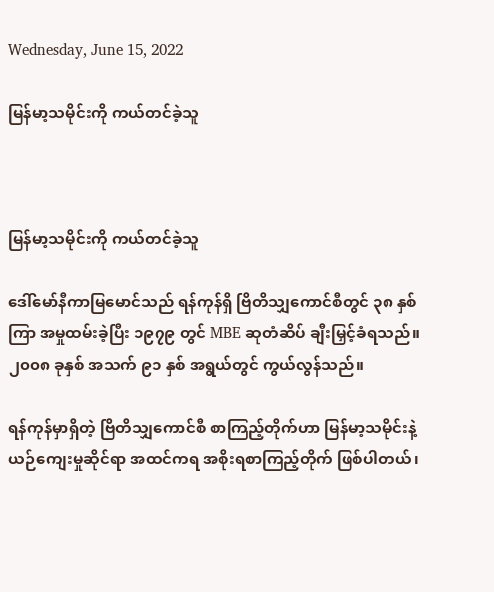Wednesday, June 15, 2022

မြန်မာ့သမိုင်းကို ကယ်တင်ခဲ့သူ



မြန်မာ့သမိုင်းကို ကယ်တင်ခဲ့သူ

ဒေါ်မော်နီကာမြမောင်သည် ရန်ကုန်ရှိ ဗြိတိသျှကောင်စီတွင် ၃၈ နှစ်ကြာ အမှုထမ်းခဲ့ပြီး ၁၉၇၉ တွင် MBE ဆုတံဆိပ် ချီးမြှင့်ခံရသည်။ ၂၀၀၈ ခုနှစ် အသက် ၉၁ နှစ် အရွယ်တွင် ကွယ်လွန်သည်။

ရန်ကုန်မှာရှိတဲ့ ဗြိတိသျှကောင်စီ စာကြည့်တိုက်ဟာ မြန်မာ့သမိုင်းနဲ့ ယဉ်ကျေးမှုဆိုင်ရာ အထင်ကရ အစိုးရစာကြည့်တိုက် ဖြစ်ပါတယ်၊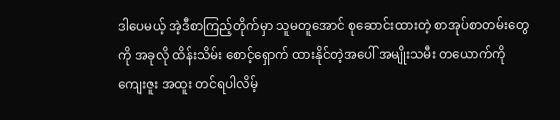ဒါပေမယ့် အဲ့ဒီစာကြည့်တိုက်မှာ သူမတူအောင် စုဆောင်းထားတဲ့ စာအုပ်စာတမ်းတွေကို အခုလို ထိန်းသိမ်း စောင့်ရှောက် ထားနိုင်တဲ့အပေါ် အမျိုးသမီး တယောက်ကို ကျေးဇူး အထူး တင်ရပါလိမ့်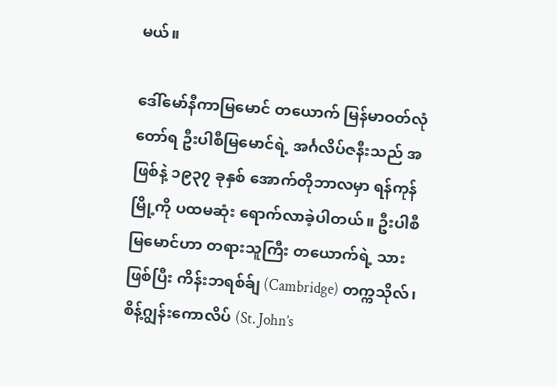မယ်။

ဒေါ်မော်နီကာမြမောင် တယောက် မြန်မာဝတ်လုံတော်ရ ဦးပါစီမြမောင်ရဲ့ အင်္ဂလိပ်ဇနီးသည် အဖြစ်နဲ့ ၁၉၃၇ ခုနှစ် အောက်တိုဘာလမှာ ရန်ကုန်မြို့ကို ပထမဆုံး ရောက်လာခဲ့ပါတယ်။ ဦးပါစီမြမောင်ဟာ တရားသူကြီး တယောက်ရဲ့ သားဖြစ်ပြီး ကိန်းဘရစ်ခ်ျ (Cambridge) တက္ကသိုလ်၊ စိန့်ဂျွန်းကောလိပ် (St. John’s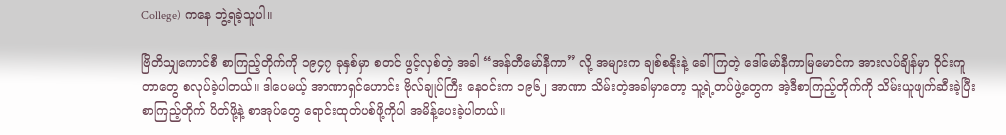College) ကနေ ဘွဲ့ရခဲ့သူပါ။

ဗြိတိသျှကောင်စီ စာကြည့်တိုက်ကို ၁၉၄၇ ခုနှစ်မှာ စတင် ဖွင့်လှစ်တဲ့ အခါ “အန်တီမော်နီကာ” လို့ အများက ချစ်စနိုးနဲ့ ခေါ်ကြတဲ့ ဒေါ်မော်နီကာမြမောင်က အားလပ်ချိန်မှာ ဝိုင်းကူတာတွေ စလုပ်ခဲ့ပါတယ်။ ဒါပေမယ့် အာဏာရှင်ဟောင်း ဗိုလ်ချုပ်ကြီး နေဝင်းက ၁၉၆၂ အာဏာ သိမ်းတဲ့အခါမှာတော့ သူ့ရဲ့တပ်ဖွဲ့တွေက အဲ့ဒီစာကြည့်တိုက်ကို သိမ်းယူဖျက်ဆီးခဲ့ပြီး စာကြည့်တိုက် ပိတ်ဖို့နဲ့ စာအုပ်တွေ ရောင်းထုတ်ပစ်ဖို့ကိုပါ အမိန့်ပေးခဲ့ပါတယ်။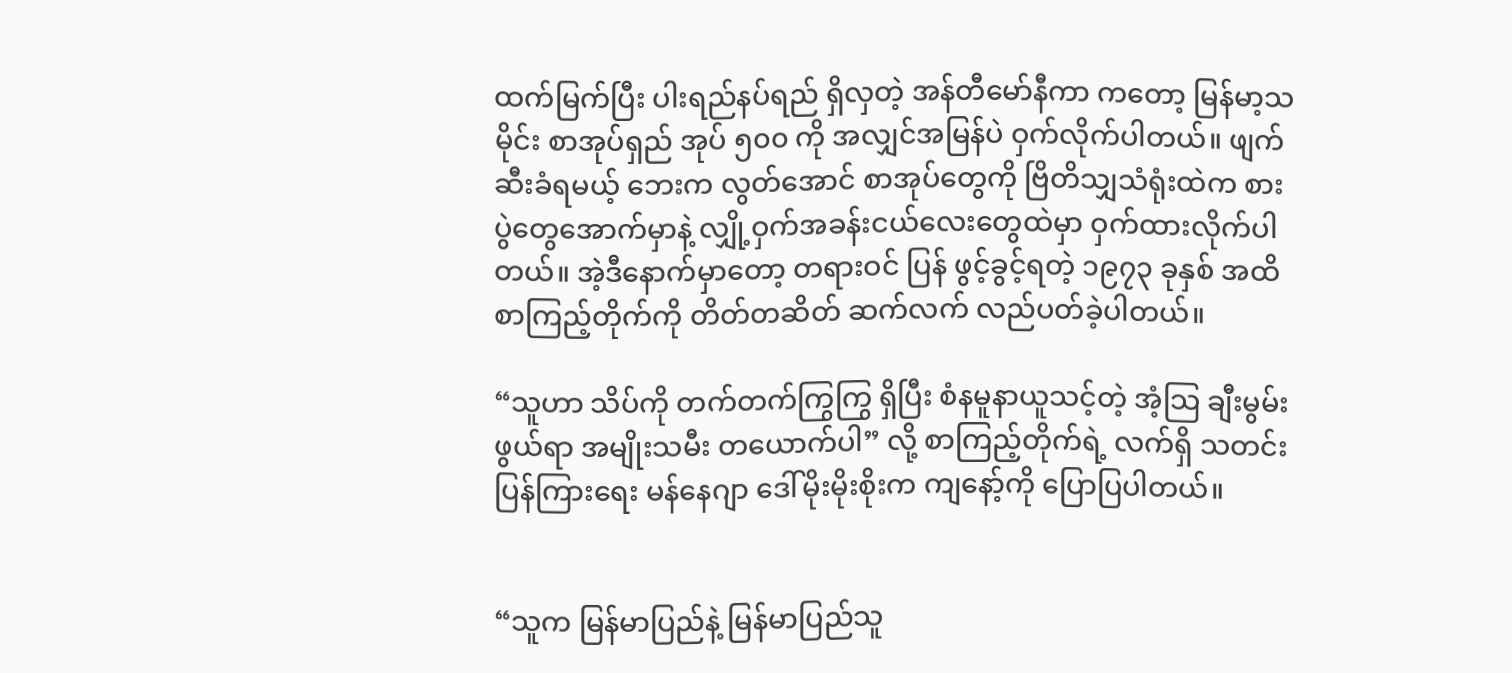ထက်မြက်ပြီး ပါးရည်နပ်ရည် ရှိလှတဲ့ အန်တီမော်နီကာ ကတော့ မြန်မာ့သမိုင်း စာအုပ်ရှည် အုပ် ၅၀၀ ကို အလျှင်အမြန်ပဲ ဝှက်လိုက်ပါတယ်။ ဖျက်ဆီးခံရမယ့် ဘေးက လွတ်အောင် စာအုပ်တွေကို ဗြိတိသျှသံရုံးထဲက စားပွဲတွေအောက်မှာနဲ့ လျှို့ဝှက်အခန်းငယ်လေးတွေထဲမှာ ဝှက်ထားလိုက်ပါတယ်။ အဲ့ဒီနောက်မှာတော့ တရားဝင် ပြန် ဖွင့်ခွင့်ရတဲ့ ၁၉၇၃ ခုနှစ် အထိ စာကြည့်တိုက်ကို တိတ်တဆိတ် ဆက်လက် လည်ပတ်ခဲ့ပါတယ်။

“သူဟာ သိပ်ကို တက်တက်ကြွကြွ ရှိပြီး စံနမူနာယူသင့်တဲ့ အံ့သြ ချီးမွမ်းဖွယ်ရာ အမျိုးသမီး တယောက်ပါ” လို့ စာကြည့်တိုက်ရဲ့ လက်ရှိ သတင်းပြန်ကြားရေး မန်နေဂျာ ဒေါ်မိုးမိုးစိုးက ကျနော့်ကို ပြောပြပါတယ်။


“သူက မြန်မာပြည်နဲ့ မြန်မာပြည်သူ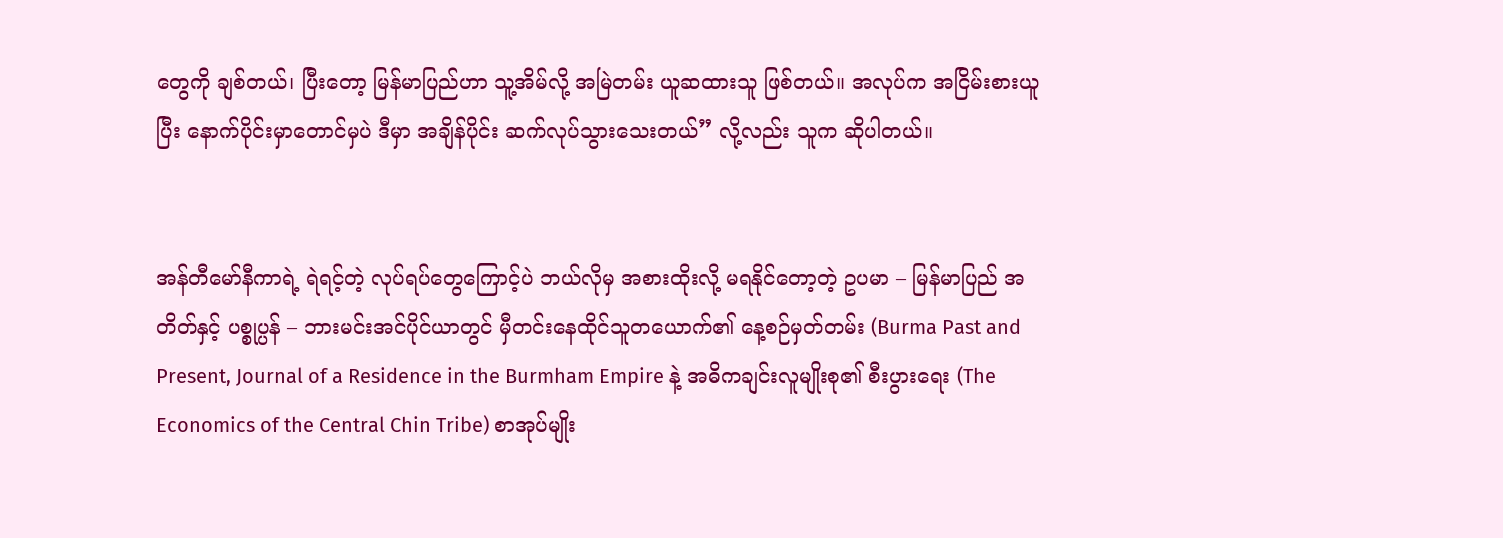တွေကို ချစ်တယ်၊ ပြီးတော့ မြန်မာပြည်ဟာ သူ့အိမ်လို့ အမြဲတမ်း ယူဆထားသူ ဖြစ်တယ်။ အလုပ်က အငြိမ်းစားယူပြီး နောက်ပိုင်းမှာတောင်မှပဲ ဒီမှာ အချိန်ပိုင်း ဆက်လုပ်သွားသေးတယ်” လို့လည်း သူက ဆိုပါတယ်။


အန်တီမော်နီကာရဲ့ ရဲရင့်တဲ့ လုပ်ရပ်တွေကြောင့်ပဲ ဘယ်လိုမှ အစားထိုးလို့ မရနိုင်တော့တဲ့ ဥပမာ – မြန်မာပြည် အတိတ်နှင့် ပစ္စုပ္ပန် – ဘားမင်းအင်ပိုင်ယာတွင် မှီတင်းနေထိုင်သူတယောက်၏ နေ့စဉ်မှတ်တမ်း (Burma Past and Present, Journal of a Residence in the Burmham Empire နဲ့ အဓိကချင်းလူမျိုးစု၏ စီးပွားရေး (The Economics of the Central Chin Tribe) စာအုပ်မျိုး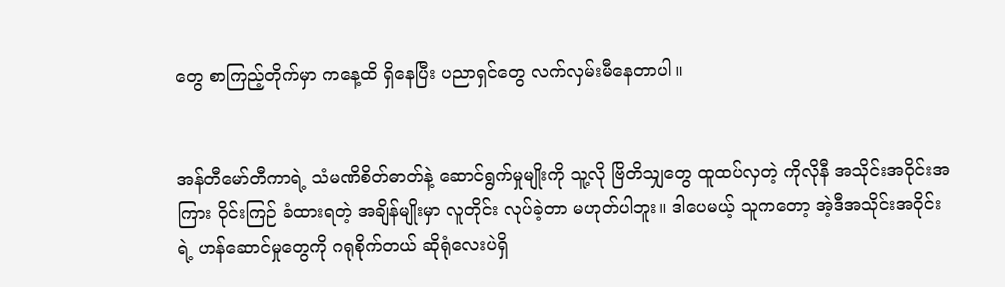တွေ စာကြည့်တိုက်မှာ ကနေ့ထိ ရှိနေပြီး ပညာရှင်တွေ လက်လှမ်းမီနေတာပါ။


အန်တီမော်တီကာရဲ့ သံမဏိစိတ်ဓာတ်နဲ့ ဆောင်ရွက်မှုမျိုးကို သူ့လို ဗြိတိသျှတွေ ထူထပ်လှတဲ့ ကိုလိုနီ အသိုင်းအဝိုင်းအကြား ဝိုင်းကြဉ် ခံထားရတဲ့ အချိန်မျိုးမှာ လူတိုင်း လုပ်ခဲ့တာ မဟုတ်ပါဘူး။ ဒါပေမယ့် သူကတော့ အဲ့ဒီအသိုင်းအဝိုင်း ရဲ့ ဟန်ဆောင်မှုတွေကို ဂရုစိုက်တယ် ဆိုရုံလေးပဲရှိ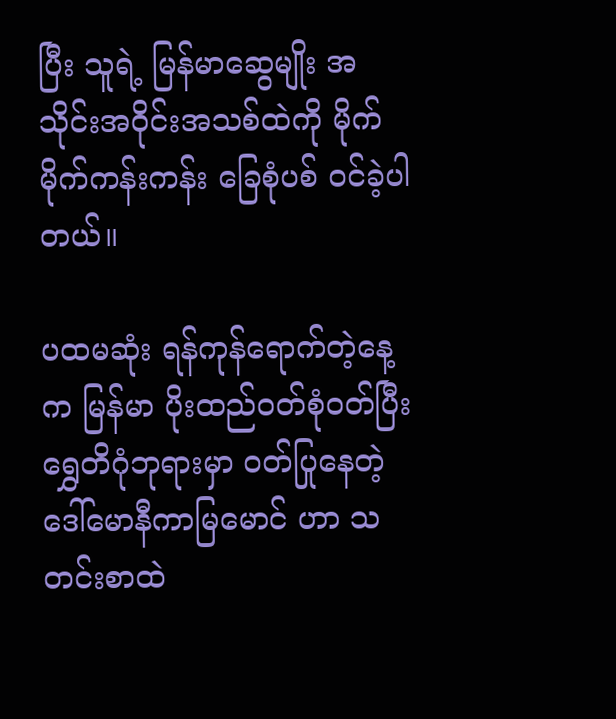ပြီး သူရဲ့ မြန်မာဆွေမျိုး အသိုင်းအဝိုင်းအသစ်ထဲကို မိုက်မိုက်ကန်းကန်း ခြေစုံပစ် ဝင်ခဲ့ပါတယ်။

ပထမဆုံး ရန်ကုန်ရောက်တဲ့နေ့က မြန်မာ ပိုးထည်ဝတ်စုံဝတ်ပြီး ရွှေတိဂုံဘုရားမှာ ဝတ်ပြုနေတဲ့ ဒေါ်မောနီကာမြမောင် ဟာ သတင်းစာထဲ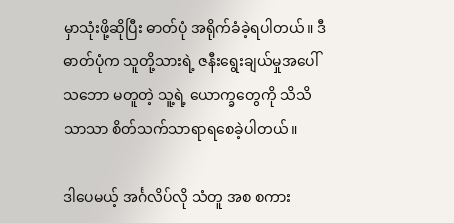မှာသုံးဖို့ဆိုပြီး ဓာတ်ပုံ အရိုက်ခံခဲ့ရပါတယ်။ ဒီဓာတ်ပုံက သူတို့သားရဲ့ ဇနီးရွေးချယ်မှုအပေါ် သဘော မတူတဲ့ သူ့ရဲ့ ယောက္ခတွေကို သိသိသာသာ စိတ်သက်သာရာရစေခဲ့ပါတယ်။

ဒါပေမယ့် အင်္ဂလိပ်လို သံတူ အစ စကား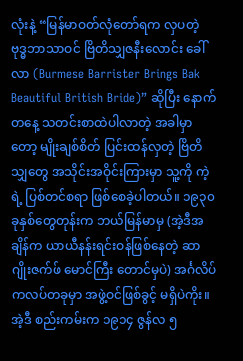လုံးနဲ့ “မြန်မာဝတ်လုံတော်ရက လှပတဲ့ ဗုဒ္ဓဘာသာဝင် ဗြိတိသျှဇနီးလောင်း ခေါ်လာ (Burmese Barrister Brings Bak Beautiful British Bride)” ဆိုပြီး နောက်တနေ့ သတင်းစာထဲပါလာတဲ့ အခါမှာတော့ မျိုးချစ်စိတ် ပြင်းထန်လှတဲ့ ဗြိတိသျှတွေ အသိုင်းအဝိုင်းကြားမှာ သူ့ကို ကဲ့ရဲ့ ပြစ်တင်စရာ ဖြစ်စေခဲ့ပါတယ်။ ၁၉၃၀ ခုနှစ်တွေတုန်းက ဘယ်မြန်မာမှ (အဲ့ဒီအချိန်က ယာယီနန်းရင်းဝန်ဖြစ်နေတဲ့ ဆာဂျိုးဇက်ဖ် မောင်ကြီး တောင်မှပဲ) အင်္ဂလိပ်ကလပ်တခုမှာ အဖွဲ့ဝင်ဖြစ်ခွင့် မရှိပဲကိုး။ အဲ့ဒီ စည်းကမ်းက ၁၉၁၄ ဇွန်လ ၅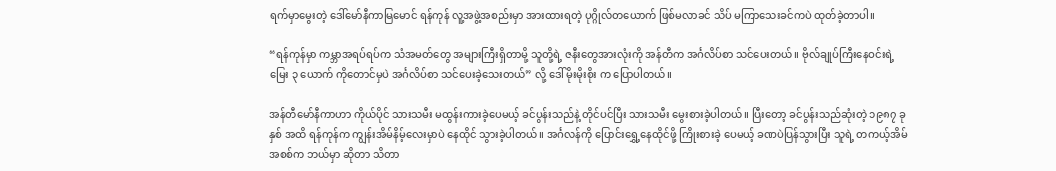ရက်မှာမွေးတဲ့ ဒေါ်မော်နီကာမြမောင် ရန်ကုန် လူ့အဖွဲ့အစည်းမှာ အားထားရတဲ့ ပုဂ္ဂိုလ်တယောက် ဖြစ်မလာခင် သိပ် မကြာသေးခင်ကပဲ ထုတ်ခဲ့တာပါ။

“ရန်ကုန်မှာ ကမ္ဘာအရပ်ရပ်က သံအမတ်တွေ အများကြီးရှိတာမို့ သူတို့ရဲ့ ဇနီးတွေအားလုံးကို အန်တီက အင်္ဂလိပ်စာ သင်ပေးတယ်။ ဗိုလ်ချုပ်ကြီးနေဝင်းရဲ့ မြေး ၃ ယောက် ကိုတောင်မှပဲ အင်္ဂလိပ်စာ သင်ပေးခဲ့သေးတယ်” လို့ ဒေါ်မိုးမိုးစိုး က ပြောပါတယ်။

အန်တီမော်နီကာဟာ ကိုယ်ပိုင် သားသမီး မထွန်းကားခဲ့ပေမယ့် ခင်ပွန်းသည်နဲ့ တိုင်ပင်ပြီး သားသမီး မွေးစားခဲ့ပါတယ်။ ပြီးတော့ ခင်ပွန်းသည်ဆုံးတဲ့ ၁၉၈၇ ခုနှစ် အထိ ရန်ကုန်က ကျွန်းအိမ်နိမ့်လေးမှာပဲ နေထိုင် သွားခဲ့ပါတယ်။ အင်္ဂလန်ကို ပြောင်းရွှေ့နေထိုင်ဖို့ ကြိုးစားခဲ့ ပေမယ့် ခဏပဲပြန်သွားပြီး သူရဲ့ တကယ့်အိမ်အစစ်က ဘယ်မှာ ဆိုတာ သိတာ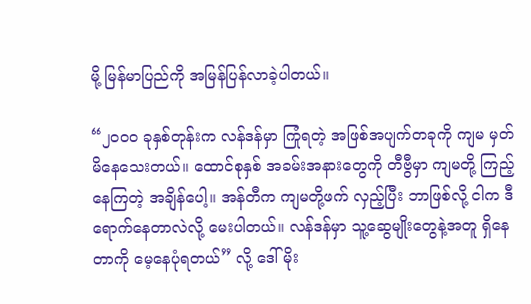မို့ မြန်မာပြည်ကို အမြန်ပြန်လာခဲ့ပါတယ်။

“၂၀၀၀ ခုနှစ်တုန်းက လန်ဒန်မှာ ကြုံရတဲ့ အဖြစ်အပျက်တခုကို ကျမ မှတ်မိနေသေးတယ်။ ထောင်စုနှစ် အခမ်းအနားတွေကို တီဗွီမှာ ကျမတို့ ကြည့်နေကြတဲ့ အချိန်ပေါ့။ အန်တီက ကျမတို့ဖက် လှည့်ပြီး ဘာဖြစ်လို့ ငါက ဒီရောက်နေတာလဲလို့ မေးပါတယ်။ လန်ဒန်မှာ သူ့ဆွေမျိုးတွေနဲ့အတူ ရှိနေတာကို မေ့နေပုံရတယ်” လို့ ဒေါ်မိုး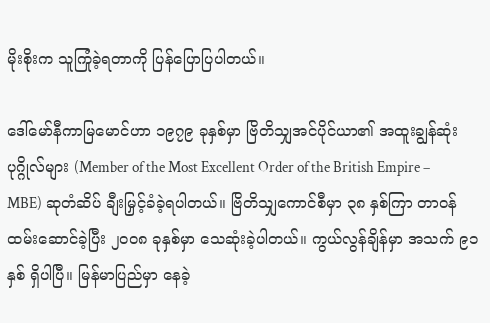မိုးစိုးက သူကြုံခဲ့ရတာကို ပြန်ပြောပြပါတယ်။

ဒေါ်မော်နီကာမြမောင်ဟာ ၁၉၇၉ ခုနှစ်မှာ ဗြိတိသျှအင်ပိုင်ယာ၏ အထူးချွန်ဆုံး ပုဂ္ဂိုလ်များ (Member of the Most Excellent Order of the British Empire – MBE) ဆုတံဆိပ် ချီးမြှင့်ခံခဲ့ရပါတယ်။ ဗြိတိသျှကောင်စီမှာ ၃၈ နှစ်ကြာ တာဝန်ထမ်းဆောင်ခဲ့ပြီး ၂၀၀၈ ခုနှစ်မှာ သေဆုံးခဲ့ပါတယ်။ ကွယ်လွန်ချိန်မှာ အသက် ၉၁ နှစ် ရှိပါပြီ။ မြန်မာပြည်မှာ နေခဲ့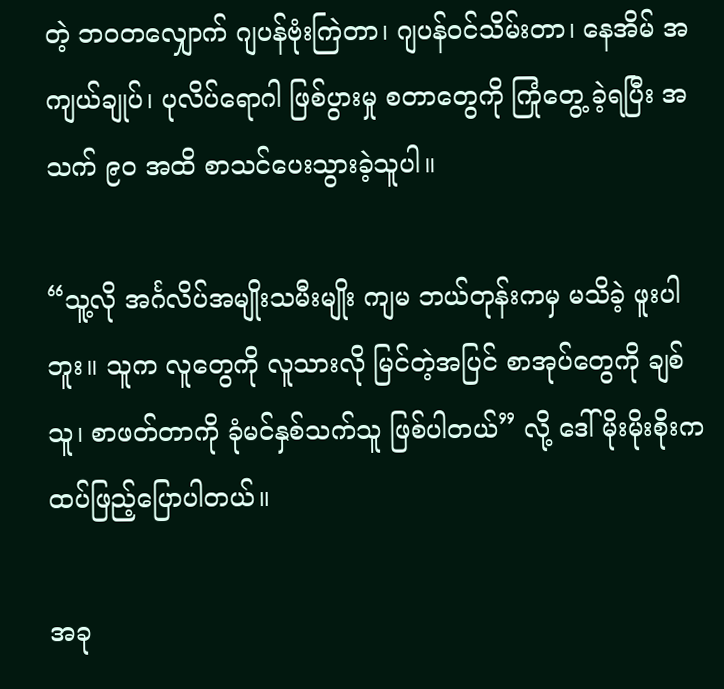တဲ့ ဘဝတလျှောက် ဂျပန်ဗုံးကြဲတာ၊ ဂျပန်ဝင်သိမ်းတာ၊ နေအိမ် အကျယ်ချုပ်၊ ပုလိပ်ရောဂါ ဖြစ်ပွားမှု စတာတွေကို ကြုံတွေ့ ခဲ့ရပြီး အသက် ၉၀ အထိ စာသင်ပေးသွားခဲ့သူပါ။

“သူ့လို အင်္ဂလိပ်အမျိုးသမီးမျိုး ကျမ ဘယ်တုန်းကမှ မသိခဲ့ ဖူးပါဘူး။ သူက လူတွေကို လူသားလို မြင်တဲ့အပြင် စာအုပ်တွေကို ချစ်သူ၊ စာဖတ်တာကို ခုံမင်နှစ်သက်သူ ဖြစ်ပါတယ်” လို့ ဒေါ်မိုးမိုးစိုးက ထပ်ဖြည့်ပြောပါတယ်။

အခု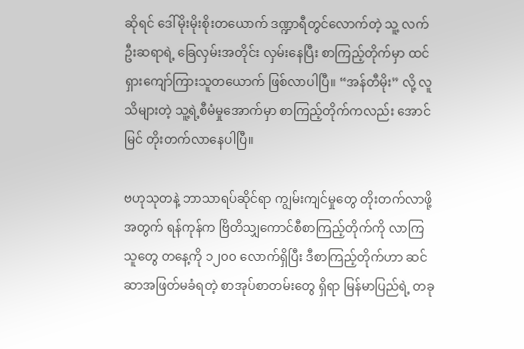ဆိုရင် ဒေါ်မိုးမိုးစိုးတယောက် ဒဏ္ဍာရီတွင်လောက်တဲ့ သူ့ လက်ဦးဆရာရဲ့ ခြေလှမ်းအတိုင်း လှမ်းနေပြီး စာကြည့်တိုက်မှာ ထင်ရှားကျော်ကြားသူတယောက် ဖြစ်လာပါပြီ။ “အန်တီမိုး” လို့ လူသိများတဲ့ သူ့ရဲ့စီမံမှုအောက်မှာ စာကြည့်တိုက်ကလည်း အောင်မြင် တိုးတက်လာနေပါပြီ။

ဗဟုသုတနဲ့ ဘာသာရပ်ဆိုင်ရာ ကျွမ်းကျင်မှုတွေ တိုးတက်လာဖို့ အတွက် ရန်ကုန်က ဗြိတိသျှကောင်စီစာကြည့်တိုက်ကို လာကြသူတွေ တနေ့ကို ၁၂၀၀ လောက်ရှိပြီး ဒီစာကြည့်တိုက်ဟာ ဆင်ဆာအဖြတ်မခံရတဲ့ စာအုပ်စာတမ်းတွေ ရှိရာ မြန်မာပြည်ရဲ့ တခု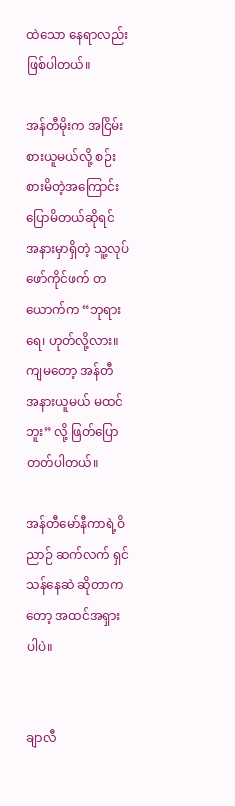ထဲသော နေရာလည်း ဖြစ်ပါတယ်။

အန်တီမိုးက အငြိမ်းစားယူမယ်လို့ စဉ်းစားမိတဲ့အကြောင်း ပြောမိတယ်ဆိုရင် အနားမှာရှိတဲ့ သူ့လုပ်ဖော်ကိုင်ဖက် တယောက်က “ဘုရားရေ၊ ဟုတ်လို့လား။ ကျမတော့ အန်တီ အနားယူမယ် မထင်ဘူး” လို့ ဖြတ်ပြောတတ်ပါတယ်။

အန်တီမော်နီကာရဲ့ဝိညာဉ် ဆက်လက် ရှင်သန်နေဆဲ ဆိုတာကတော့ အထင်အရှားပါပဲ။


ချာလီ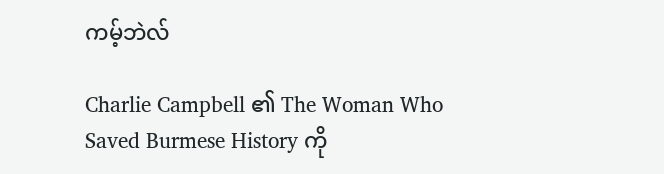ကမ့်ဘဲလ်

Charlie Campbell ၏ The Woman Who Saved Burmese History ကို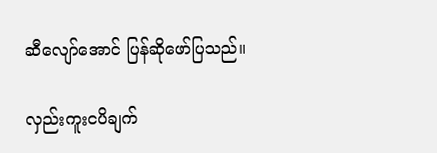ဆီလျော်အောင် ပြန်ဆိုဖော်ပြသည်။

လှည်းကူးငပိချက်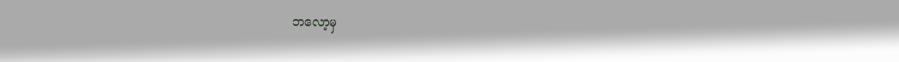ဘလော့မှ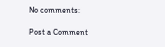No comments:

Post a Comment